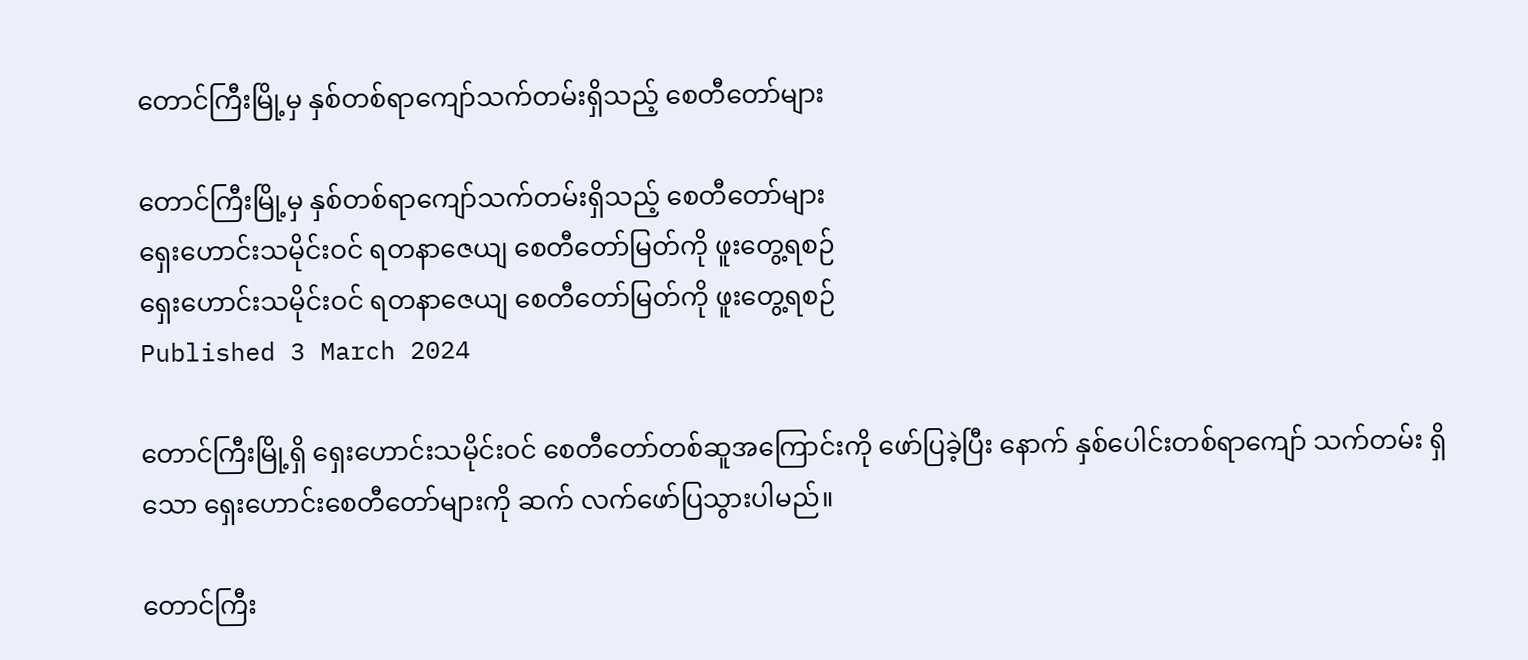တောင်ကြီးမြို့မှ နှစ်တစ်ရာကျော်သက်တမ်းရှိသည့် စေတီတော်များ

တောင်ကြီးမြို့မှ နှစ်တစ်ရာကျော်သက်တမ်းရှိသည့် စေတီတော်များ
ရှေးဟောင်းသမိုင်းဝင် ရတနာဇေယျ စေတီတော်မြတ်ကို ဖူးတွေ့ရစဉ်
ရှေးဟောင်းသမိုင်းဝင် ရတနာဇေယျ စေတီတော်မြတ်ကို ဖူးတွေ့ရစဉ်
Published 3 March 2024

တောင်ကြီးမြို့ရှိ ရှေးဟောင်းသမိုင်းဝင် စေတီတော်တစ်ဆူအကြောင်းကို ဖော်ပြခဲ့ပြီး နောက် နှစ်ပေါင်းတစ်ရာကျော် သက်တမ်း ရှိသော ရှေးဟောင်းစေတီတော်များကို ဆက် လက်ဖော်ပြသွားပါမည်။

တောင်ကြီး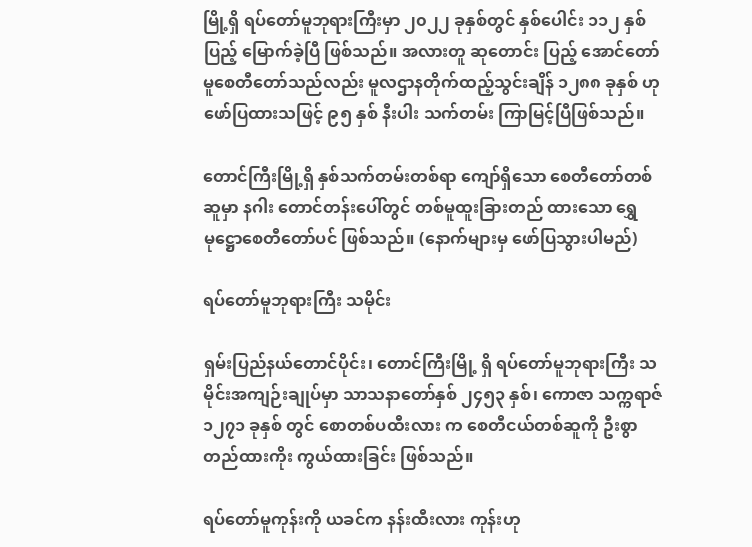မြို့ရှိ ရပ်တော်မူဘုရားကြီးမှာ ၂၀၂၂ ခုနှစ်တွင် နှစ်ပေါင်း ၁၁၂ နှစ် ပြည့် မြောက်ခဲ့ပြီ ဖြစ်သည်။ အလားတူ ဆုတောင်း ပြည့် အောင်တော်မူစေတီတော်သည်လည်း မူလဌာနတိုက်ထည့်သွင်းချိန် ၁၂၈၈ ခုနှစ် ဟု ဖော်ပြထားသဖြင့် ၉၅ နှစ် နီးပါး သက်တမ်း ကြာမြင့်ပြီဖြစ်သည်။

တောင်ကြီးမြို့ရှိ နှစ်သက်တမ်းတစ်ရာ ကျော်ရှိသော စေတီတော်တစ်ဆူမှာ နဂါး တောင်တန်းပေါ်တွင် တစ်မူထူးခြားတည် ထားသော ရွှေမုဋ္ဌောစေတီတော်ပင် ဖြစ်သည်။ (နောက်များမှ ဖော်ပြသွားပါမည်)

ရပ်တော်မူဘုရားကြီး သမိုင်း

ရှမ်းပြည်နယ်တောင်ပိုင်း၊ တောင်ကြီးမြို့ ရှိ ရပ်တော်မူဘုရားကြီး သမိုင်းအကျဉ်းချုပ်မှာ သာသနာတော်နှစ် ၂၄၅၃ နှစ်၊ ကောဇာ သက္ကရာဇ် ၁၂၇၁ ခုနှစ် တွင် စောတစ်ပထီးလား က စေတီငယ်တစ်ဆူကို ဦးစွာတည်ထားကိုး ကွယ်ထားခြင်း ဖြစ်သည်။

ရပ်တော်မူကုန်းကို ယခင်က နန်းထီးလား ကုန်းဟု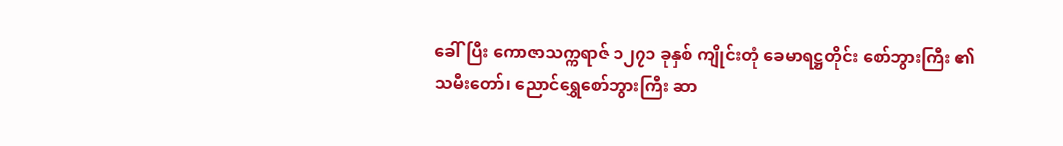ခေါ်ပြီး ကောဇာသက္ကရာဇ် ၁၂၇၁ ခုနှစ် ကျိုင်းတုံ ခေမာရဋ္ဌတိုင်း စော်ဘွားကြီး ၏ သမီးတော်၊ ညောင်ရွှေစော်ဘွားကြီး ဆာ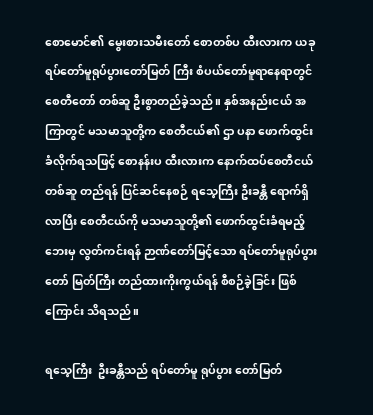စောမောင်၏ မွေးစားသမီးတော် စောတစ်ပ ထီးလားက ယခု ရပ်တော်မူရုပ်ပွားတော်မြတ် ကြီး စံပယ်တော်မူရာနေရာတွင် စေတီတော် တစ်ဆူ ဦးစွာတည်ခဲ့သည်။ နှစ်အနည်းငယ် အကြာတွင် မသမာသူတို့က စေတီငယ်၏ ဌာ ပနာ ဖောက်ထွင်းခံလိုက်ရသဖြင့် စောနန်းပ ထီးလားက နောက်ထပ်စေတီငယ်တစ်ဆူ တည်ရန် ပြင်ဆင်နေစဉ် ရသေ့ကြီး ဦးခန္တီ ရောက်ရှိလာပြီး စေတီငယ်ကို မသမာသူတို့၏ ဖောက်ထွင်းခံရမည့်ဘေးမှ လွတ်ကင်းရန် ဉာဏ်တော်မြင့်သော ရပ်တော်မူရုပ်ပွားတော် မြတ်ကြီး တည်ထားကိုးကွယ်ရန် စီစဉ်ခဲ့ခြင်း ဖြစ်ကြောင်း သိရသည်။

ရသေ့ကြီး  ဦးခန္တီသည် ရပ်တော်မူ ရုပ်ပွား တော်မြတ်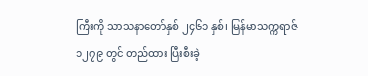ကြီးကို သာသနာတော်နှစ် ၂၄၆၁ နှစ်၊ မြန်မာသက္ကရာဇ် ၁၂၇၉ တွင် တည်ထား ပြီးစီးခဲ့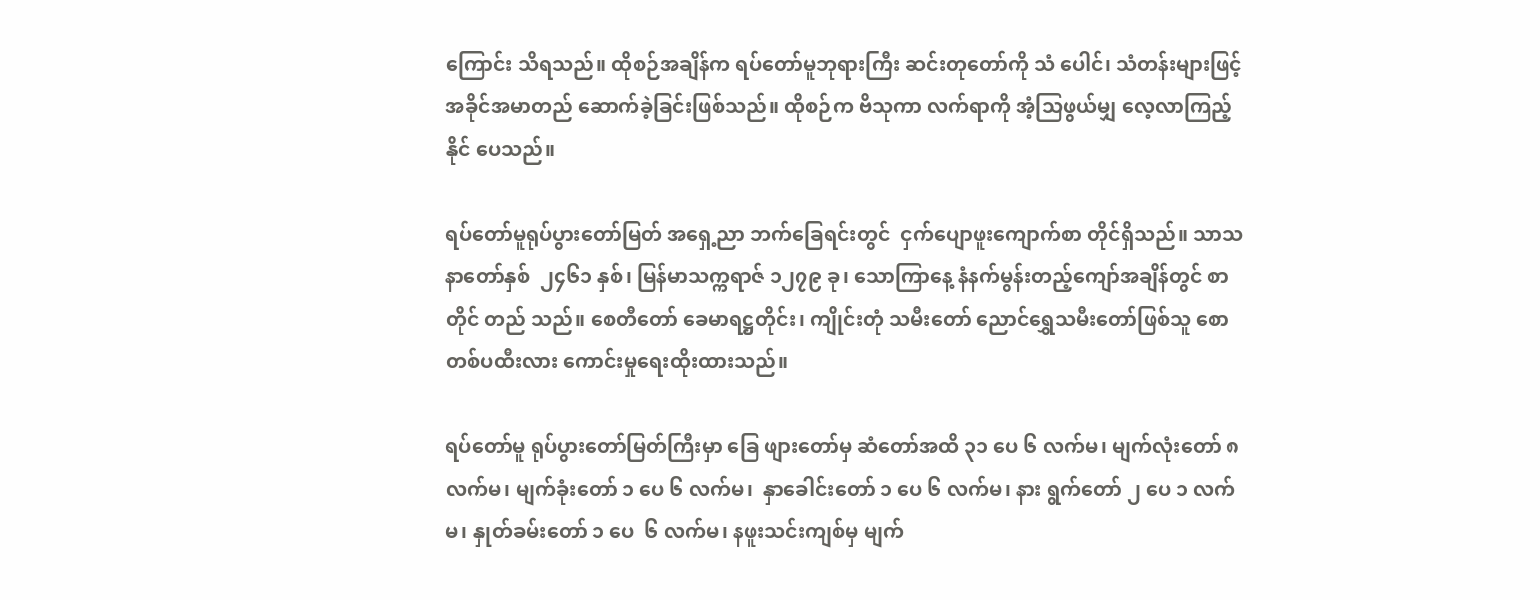ကြောင်း သိရသည်။ ထိုစဉ်အချိန်က ရပ်တော်မူဘုရားကြီး ဆင်းတုတော်ကို သံ ပေါင်၊ သံတန်းများဖြင့် အခိုင်အမာတည် ဆောက်ခဲ့ခြင်းဖြစ်သည်။ ထိုစဉ်က ဗိသုကာ လက်ရာကို အံ့သြဖွယ်မျှ လေ့လာကြည့်နိုင် ပေသည်။

ရပ်တော်မူရုပ်ပွားတော်မြတ် အရှေ့ညာ ဘက်ခြေရင်းတွင်  ငှက်ပျောဖူးကျောက်စာ တိုင်ရှိသည်။ သာသနာတော်နှစ်  ၂၄၆၁ နှစ်၊ မြန်မာသက္ကရာဇ် ၁၂၇၉ ခု၊ သောကြာနေ့ နံနက်မွန်းတည့်ကျော်အချိန်တွင် စာတိုင် တည် သည်။ စေတီတော် ခေမာရဋ္ဌတိုင်း၊ ကျိုင်းတုံ သမီးတော် ညောင်ရွှေသမီးတော်ဖြစ်သူ စော တစ်ပထီးလား ကောင်းမှုရေးထိုးထားသည်။

ရပ်တော်မူ ရုပ်ပွားတော်မြတ်ကြီးမှာ ခြေ ဖျားတော်မှ ဆံတော်အထိ ၃၁ ပေ ၆ လက်မ၊ မျက်လုံးတော် ၈ လက်မ၊ မျက်ခုံးတော် ၁ ပေ ၆ လက်မ၊  နှာခေါင်းတော် ၁ ပေ ၆ လက်မ၊ နား ရွက်တော် ၂ ပေ ၁ လက်မ၊ နှုတ်ခမ်းတော် ၁ ပေ  ၆ လက်မ၊ နဖူးသင်းကျစ်မှ မျက်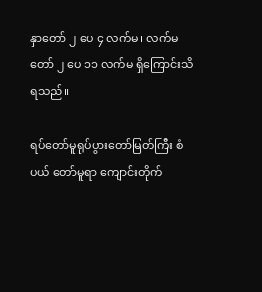နှာတော် ၂ ပေ ၄ လက်မ၊ လက်မတော် ၂ ပေ ၁၁ လက်မ ရှိကြောင်းသိရသည်။

ရပ်တော်မူရုပ်ပွားတော်မြတ်ကြီး စံပယ် တော်မူရာ ကျောင်းတိုက်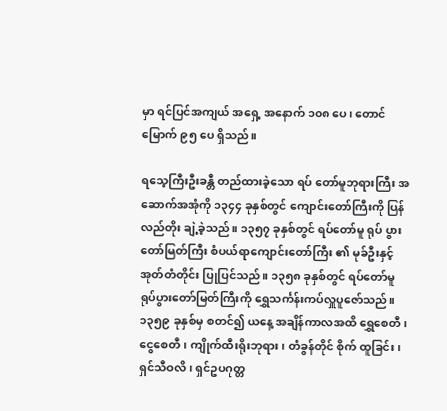မှာ ရင်ပြင်အကျယ် အရှေ့ အနောက် ၁၀၈ ပေ၊ တောင်မြောက် ၉၅ ပေ ရှိသည်။

ရသေ့ကြီးဦးခန္တီ တည်ထားခဲ့သော ရပ် တော်မူဘုရားကြီး အဆောက်အအုံကို ၁၃၄၄ ခုနှစ်တွင် ကျောင်းတော်ကြီးကို ပြန်လည်တိုး ချဲ့ခဲ့သည်။ ၁၃၅၇ ခုနှစ်တွင် ရပ်တော်မူ ရုပ် ပွားတော်မြတ်ကြီး စံပယ်ရာကျောင်းတော်ကြီး ၏ မုခ်ဦးနှင့် အုတ်တံတိုင်း ပြုပြင်သည်။ ၁၃၅၈ ခုနှစ်တွင် ရပ်တော်မူ ရုပ်ပွားတော်မြတ်ကြီးကို ရွှေသင်္ကန်းကပ်လှူပူဇော်သည်။၁၃၅၉ ခုနှစ်မှ စတင်၍ ယနေ့ အချိန်ကာလအထိ ရွှေစေတီ၊ ငွေစေတီ၊ ကျိုက်ထီးရိုးဘုရား၊ တံခွန်တိုင် စိုက် ထူခြင်း၊ ရှင်သီဝလိ၊ ရှင်ဥပဂုတ္တ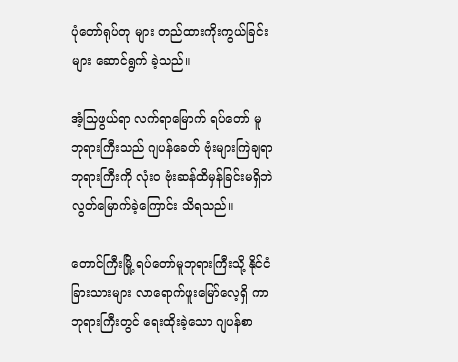ပုံတော်ရုပ်တု များ တည်ထားကိုးကွယ်ခြင်းများ ဆောင်ရွက် ခဲ့သည်။

အံ့သြဖွယ်ရာ လက်ရာမြောက် ရပ်တော် မူဘုရားကြီးသည် ဂျပန်ခေတ် ဗုံးများကြဲချရာ ဘုရားကြီးကို လုံးဝ ဗုံးဆန်ထိမှန်ခြင်းမရှိဘဲ လွတ်မြောက်ခဲ့ကြောင်း သိရသည်။

တောင်ကြီးမြို့ ရပ်တော်မူဘုရားကြီးသို့ နိုင်ငံခြားသားများ လာရောက်ဖူးမြော်လေ့ရှိ ကာ ဘုရားကြီးတွင် ရေးထိုးခဲ့သော ဂျပန်စာ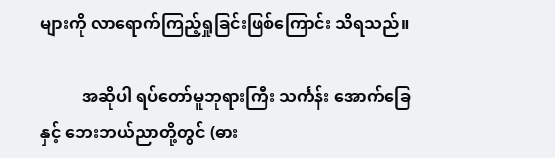များကို လာရောက်ကြည့်ရှုခြင်းဖြစ်ကြောင်း သိရသည်။

          အဆိုပါ ရပ်တော်မူဘုရားကြီး သင်္ကန်း အောက်ခြေနှင့် ဘေးဘယ်ညာတို့တွင် (ဓား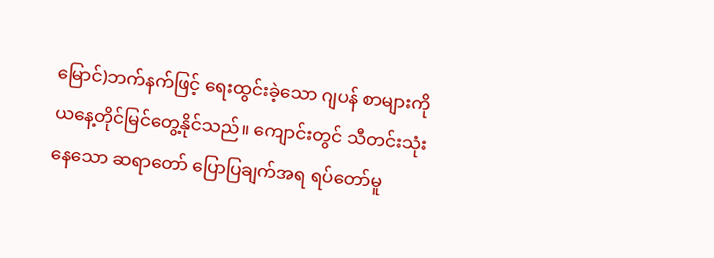မြောင်)ဘက်နက်ဖြင့် ရေးထွင်းခဲ့သော ဂျပန် စာများကို ယနေ့တိုင်မြင်တွေ့နိုင်သည်။ ကျောင်းတွင် သီတင်းသုံးနေသော ဆရာတော် ပြောပြချက်အရ ရပ်တော်မူ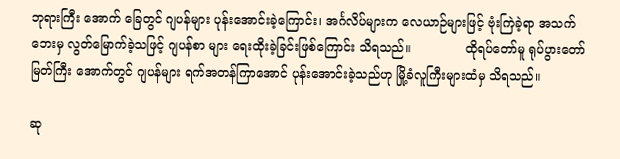ဘုရားကြီး အောက် ခြေတွင် ဂျပန်များ ပုန်းအောင်းခဲ့ကြောင်း၊ အင်္ဂလိပ်များက လေယာဉ်များဖြင့် ဗုံးကြဲခဲ့ရာ အသက်ဘေးမှ လွတ်မြောက်ခဲ့သဖြင့် ဂျပန်စာ များ ရေးထိုးခဲ့ခြင်းဖြစ်ကြောင်း သိရသည်။              ထိုရပ်တော်မူ ရုပ်ပွားတော်မြတ်ကြီး အောက်တွင် ဂျပန်များ ရက်အတန်ကြာအောင် ပုန်းအောင်းခဲ့သည်ဟု မြို့ခံလူကြီးများထံမှ သိရသည်။

ဆု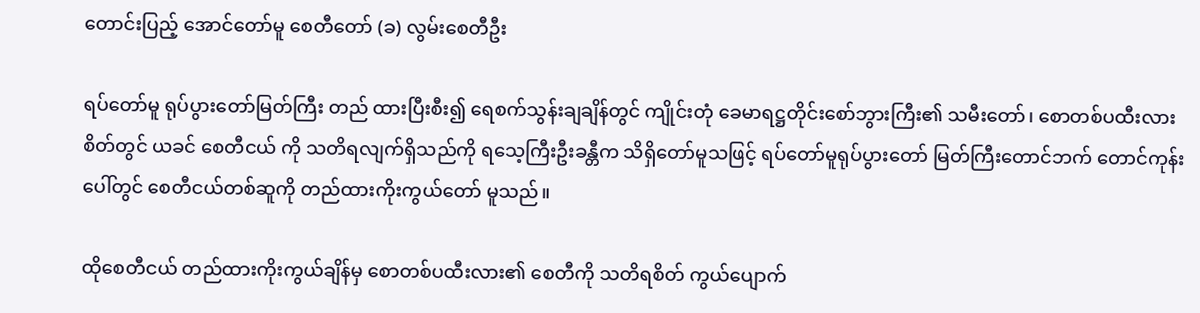တောင်းပြည့် အောင်တော်မူ စေတီတော် (ခ) လွမ်းစေတီဦး

ရပ်တော်မူ ရုပ်ပွားတော်မြတ်ကြီး တည် ထားပြီးစီး၍ ရေစက်သွန်းချချိန်တွင် ကျိုင်းတုံ ခေမာရဋ္ဌတိုင်းစော်ဘွားကြီး၏ သမီးတော်၊ စောတစ်ပထီးလား စိတ်တွင် ယခင် စေတီငယ် ကို သတိရလျက်ရှိသည်ကို ရသေ့ကြီးဦးခန္တီက သိရှိတော်မူသဖြင့် ရပ်တော်မူရုပ်ပွားတော် မြတ်ကြီးတောင်ဘက် တောင်ကုန်းပေါ်တွင် စေတီငယ်တစ်ဆူကို တည်ထားကိုးကွယ်တော် မူသည်။

ထိုစေတီငယ် တည်ထားကိုးကွယ်ချိန်မှ စောတစ်ပထီးလား၏ စေတီကို သတိရစိတ် ကွယ်ပျောက်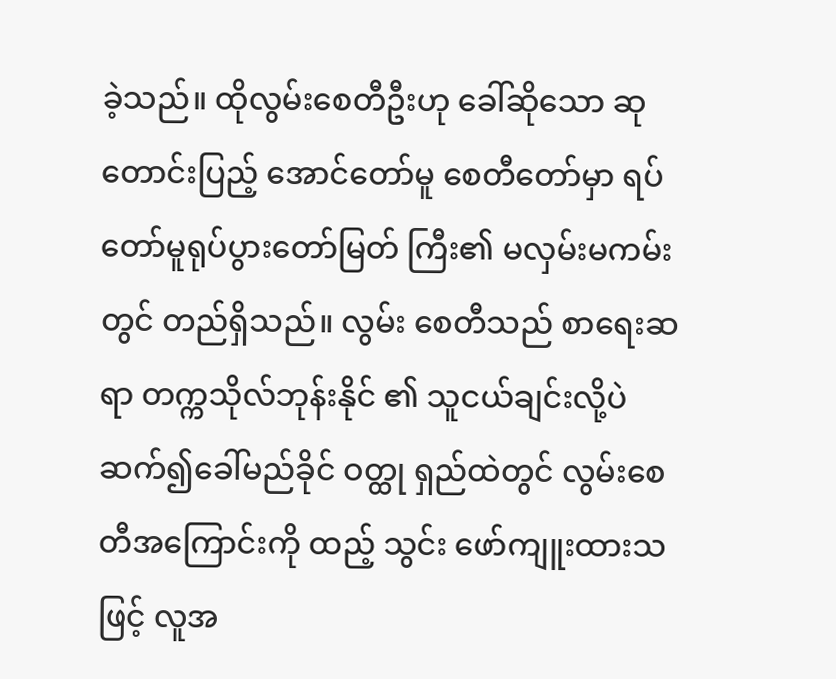ခဲ့သည်။ ထိုလွမ်းစေတီဦးဟု ခေါ်ဆိုသော ဆုတောင်းပြည့် အောင်တော်မူ စေတီတော်မှာ ရပ်တော်မူရုပ်ပွားတော်မြတ် ကြီး၏ မလှမ်းမကမ်းတွင် တည်ရှိသည်။ လွမ်း စေတီသည် စာရေးဆရာ တက္ကသိုလ်ဘုန်းနိုင် ၏ သူငယ်ချင်းလို့ပဲ ဆက်၍ခေါ်မည်ခိုင် ဝတ္ထု ရှည်ထဲတွင် လွမ်းစေတီအကြောင်းကို ထည့် သွင်း ဖော်ကျူးထားသဖြင့် လူအ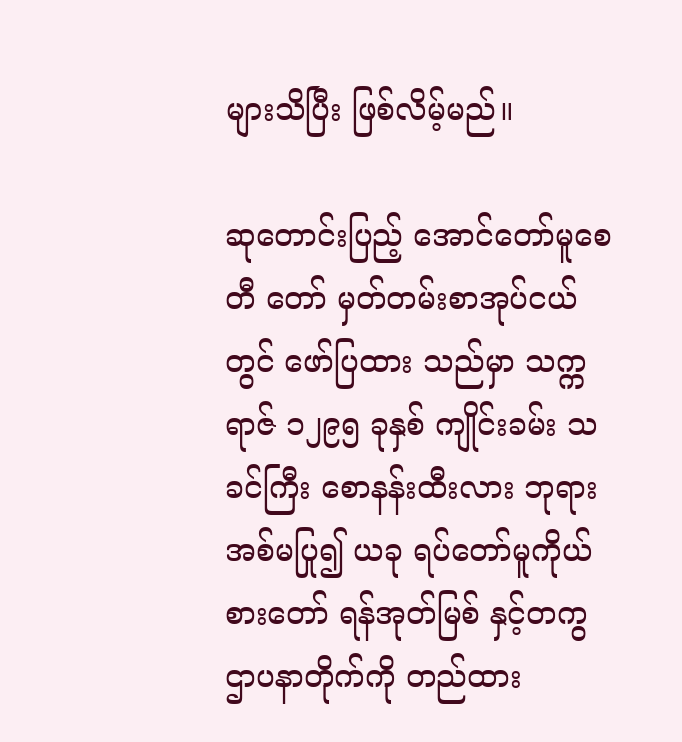များသိပြီး ဖြစ်လိမ့်မည်။

ဆုတောင်းပြည့် အောင်တော်မူစေတီ တော် မှတ်တမ်းစာအုပ်ငယ်တွင် ဖော်ပြထား သည်မှာ သက္ကရာဇ် ၁၂၉၅ ခုနှစ် ကျိုင်းခမ်း သခင်ကြီး စောနန်းထီးလား ဘုရားအစ်မပြု၍ ယခု ရပ်တော်မူကိုယ်စားတော် ရန်အုတ်မြစ် နှင့်တကွ ဌာပနာတိုက်ကို တည်ထား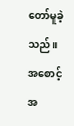တော်မူခဲ့ သည်။ အစောင့်အ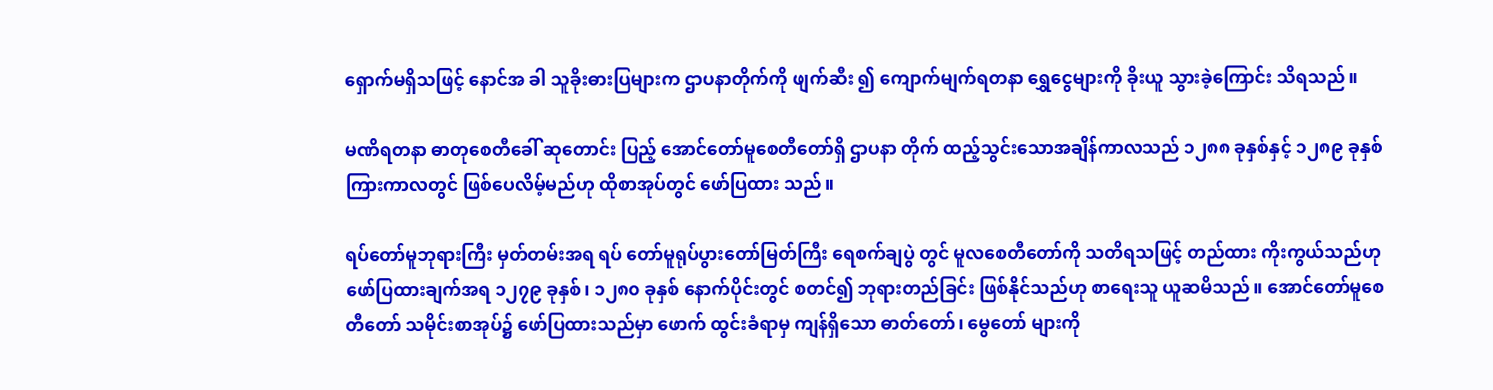ရှောက်မရှိသဖြင့် နောင်အ ခါ သူခိုးဓားပြများက ဌာပနာတိုက်ကို ဖျက်ဆီး ၍ ကျောက်မျက်ရတနာ ရွှေငွေများကို ခိုးယူ သွားခဲ့ကြောင်း သိရသည်။

မဏိရတနာ ဓာတုစေတီခေါ် ဆုတောင်း ပြည့် အောင်တော်မူစေတီတော်ရှိ ဌာပနာ တိုက် ထည့်သွင်းသောအချိန်ကာလသည် ၁၂၈၈ ခုနှစ်နှင့် ၁၂၈၉ ခုနှစ် ကြားကာလတွင် ဖြစ်ပေလိမ့်မည်ဟု ထိုစာအုပ်တွင် ဖော်ပြထား သည်။

ရပ်တော်မူဘုရားကြီး မှတ်တမ်းအရ ရပ် တော်မူရုပ်ပွားတော်မြတ်ကြီး ရေစက်ချပွဲ တွင် မူလစေတီတော်ကို သတိရသဖြင့် တည်ထား ကိုးကွယ်သည်ဟု ဖော်ပြထားချက်အရ ၁၂၇၉ ခုနှစ်၊ ၁၂၈၀ ခုနှစ် နောက်ပိုင်းတွင် စတင်၍ ဘုရားတည်ခြင်း ဖြစ်နိုင်သည်ဟု စာရေးသူ ယူဆမိသည်။ အောင်တော်မူစေတီတော် သမိုင်းစာအုပ်၌ ဖော်ပြထားသည်မှာ ဖောက် ထွင်းခံရာမှ ကျန်ရှိသော ဓာတ်တော်၊ မွေတော် များကို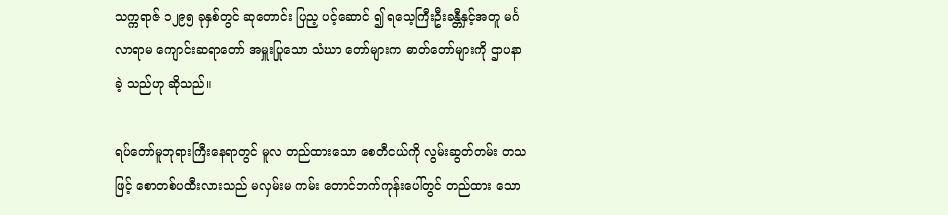သက္ကရာဇ် ၁၂၉၅ ခုနှစ်တွင် ဆုတောင်း ပြည့ ပင့်ဆောင် ၍ ရသေ့ကြီးဦးခန္တီနှင့်အတူ မင်္ဂလာရာမ ကျောင်းဆရာတော် အမှူးပြုသော သံဃာ တော်များက ဓာတ်တော်များကို ဌာပနာခဲ့ သည်ဟု ဆိုသည်။

ရပ်တော်မူဘုရားကြီးနေရာတွင် မူလ တည်ထားသော စေတီငယ်ကို လွမ်းဆွတ်တမ်း တသဖြင့် စောတစ်ပထီးလားသည် မလှမ်းမ ကမ်း တောင်ဘက်ကုန်းပေါ်တွင် တည်ထား သော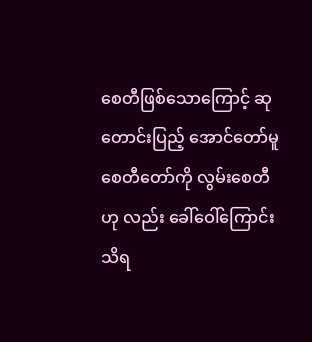စေတီဖြစ်သောကြောင့် ဆုတောင်းပြည့် အောင်တော်မူစေတီတော်ကို လွမ်းစေတီဟု လည်း ခေါ်ဝေါ်ကြောင်း သိရ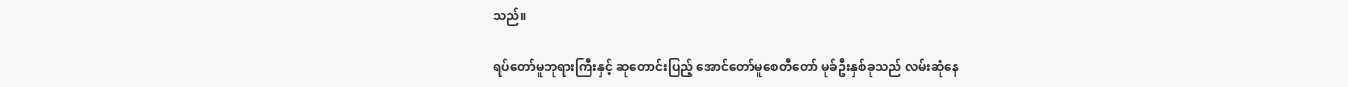သည်။

ရပ်တော်မူဘုရားကြီးနှင့် ဆုတောင်းပြည့် အောင်တော်မူစေတီတော် မုခ်ဦးနှစ်ခုသည် လမ်းဆုံနေ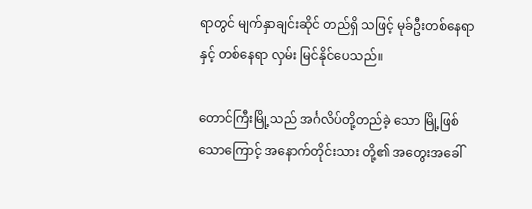ရာတွင် မျက်နှာချင်းဆိုင် တည်ရှိ သဖြင့် မုခ်ဦးတစ်နေရာနှင့် တစ်နေရာ လှမ်း မြင်နိုင်ပေသည်။

တောင်ကြီးမြို့သည် အင်္ဂလိပ်တို့တည်ခဲ့ သော မြို့ဖြစ်သောကြောင့် အနောက်တိုင်းသား တို့၏ အတွေးအခေါ်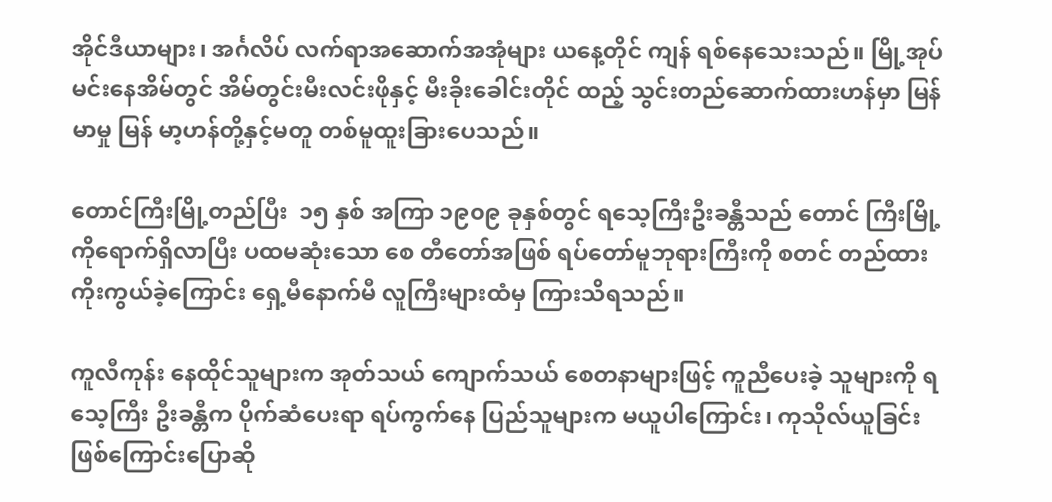အိုင်ဒီယာများ၊ အင်္ဂလိပ် လက်ရာအဆောက်အအုံများ ယနေ့တိုင် ကျန် ရစ်နေသေးသည်။ မြို့အုပ်မင်းနေအိမ်တွင် အိမ်တွင်းမီးလင်းဖိုနှင့် မီးခိုးခေါင်းတိုင် ထည့် သွင်းတည်ဆောက်ထားဟန်မှာ မြန်မာမှု မြန် မာ့ဟန်တို့နှင့်မတူ တစ်မူထူးခြားပေသည်။

တောင်ကြီးမြို့တည်ပြီး  ၁၅ နှစ် အကြာ ၁၉၀၉ ခုနှစ်တွင် ရသေ့ကြီးဦးခန္တီသည် တောင် ကြီးမြို့ကိုရောက်ရှိလာပြီး ပထမဆုံးသော စေ တီတော်အဖြစ် ရပ်တော်မူဘုရားကြီးကို စတင် တည်ထားကိုးကွယ်ခဲ့ကြောင်း ရှေ့မီနောက်မီ လူကြီးများထံမှ ကြားသိရသည်။

ကူလီကုန်း နေထိုင်သူများက အုတ်သယ် ကျောက်သယ် စေတနာများဖြင့် ကူညီပေးခဲ့ သူများကို ရသေ့ကြီး ဦးခန္တီက ပိုက်ဆံပေးရာ ရပ်ကွက်နေ ပြည်သူများက မယူပါကြောင်း၊ ကုသိုလ်ယူခြင်းဖြစ်ကြောင်းပြောဆို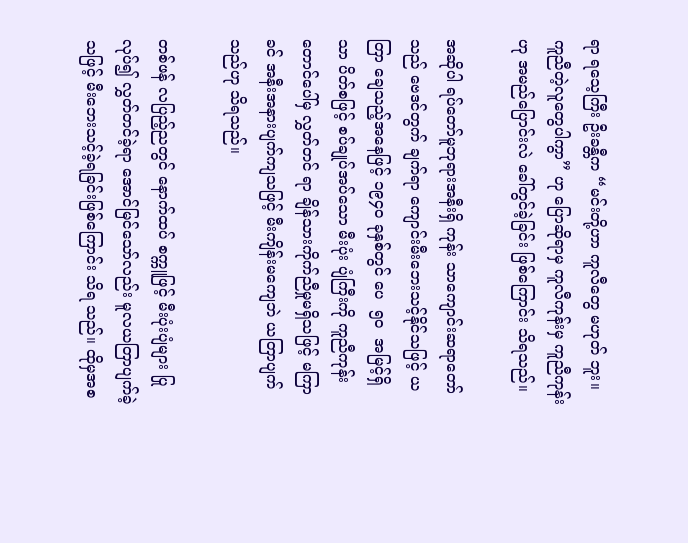ရာ ရသေ့ကြီး ဦးခန္တီက “မင်းတို့ဟာ ကူလီတွေ မဟုတ် ဘူး။ ကူညီတဲ့လူတွေပါကွာ” ဟု ပြောဆိုရာမှ ကူလီကုန်းမှ ကူညီကုန်းဟု အမည်ပြောင်းလဲ ခေါ်တွင်ခဲ့ခြင်း ဖြစ်ကြောင်း သိရသည်။

အဆိုပါ ရပ်တော်မူဘုရားအနီးရှိ ကုန်း သာကျောင်းဆရာတော်သည် ဗေဒင်တွက် ချက်ရာ ကျောင်းမီးဘေးသင့်နိုင်သဖြင့် ယတြာ ချေသည့်အနေဖြင့် ၁၉၄၀ ခုနှစ်တွင် ပေ  ၅၀  အမြင့်ရှိသာ ပိတ်စဖြင့် စပ်ချုပ်အပ်သော မီးပုံး ပျံကြီးကို ကူညီကုန်းတောင်ပေါ်မှ လွှတ်တင် ရာ ချိန်သားကိုက်ညီမှုမရှိသဖြင့် မကြာခင် အနီးအနားပျက်ကျသဖြင့် မီးကျိန်းမကျေဘဲ ယတြာပျက်သည်ဟု သိရသည်။

တစ်ဖန် လပြည့်ညတွင် နောက်ထပ် စက္ကူဖြင့် မီးပုံးပျံများ ပြုလုပ်၍ လွှတ်တင်ခဲ့ရာ အောင်မြင်သော်လည်း မူလယတြာပျက်ခဲ့ သဖြင့် မီးဘေးသင့်ခဲ့ရခြင်းဖြစ်ကြောင်း သိရ သည်။ ထိုမှအစ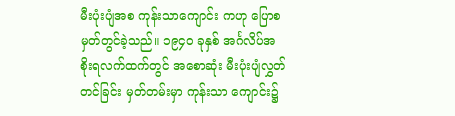မီးပုံးပျံအစ ကုန်းသာကျောင်း ကဟု ပြောစမှတ်တွင်ခဲ့သည်။ ၁၉၄၀ ခုနှစ် အင်္ဂလိပ်အစိုးရလက်ထက်တွင် အစောဆုံး မီးပုံးပျံလွှတ်တင်ခြင်း မှတ်တမ်းမှာ ကုန်းသာ ကျောင်း၌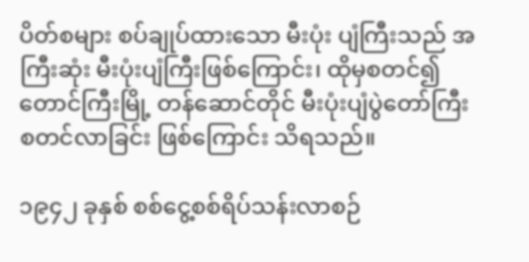ပိတ်စများ စပ်ချုပ်ထားသော မီးပုံး ပျံကြီးသည် အကြီးဆုံး မီးပုံးပျံကြီးဖြစ်ကြောင်း၊ ထိုမှစတင်၍ တောင်ကြီးမြို့ တန်ဆောင်တိုင် မီးပုံးပျံပွဲတော်ကြီး စတင်လာခြင်း ဖြစ်ကြောင်း သိရသည်။

၁၉၄၂ ခုနှစ် စစ်ငွေ့စစ်ရိပ်သန်းလာစဉ်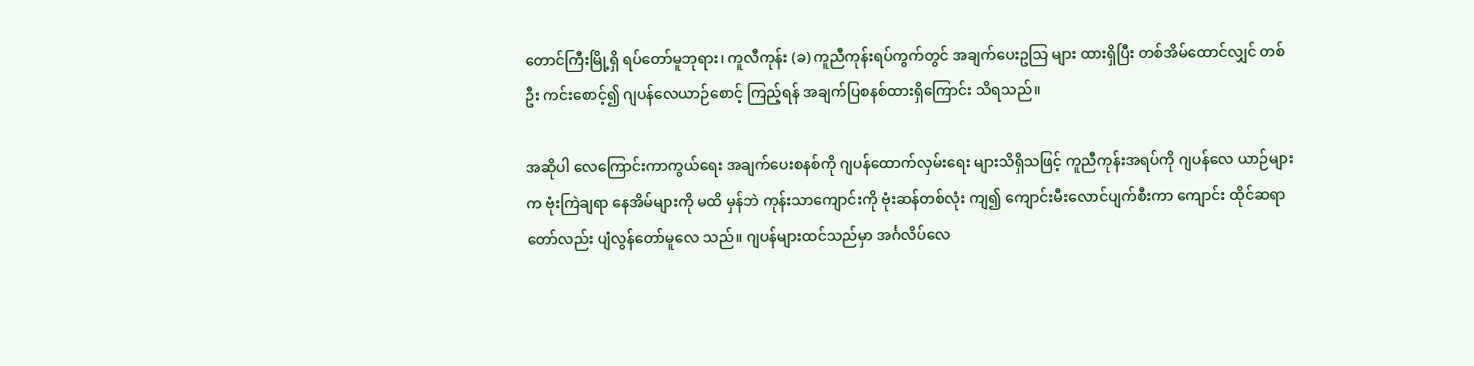တောင်ကြီးမြို့ရှိ ရပ်တော်မူဘုရား၊ ကူလီကုန်း (ခ) ကူညီကုန်းရပ်ကွက်တွင် အချက်ပေးဥသြ များ ထားရှိပြီး တစ်အိမ်ထောင်လျှင် တစ်ဦး ကင်းစောင့်၍ ဂျပန်လေယာဉ်စောင့် ကြည့်ရန် အချက်ပြစနစ်ထားရှိကြောင်း သိရသည်။

အဆိုပါ လေကြောင်းကာကွယ်ရေး အချက်ပေးစနစ်ကို ဂျပန်ထောက်လှမ်းရေး များသိရှိသဖြင့် ကူညီကုန်းအရပ်ကို ဂျပန်လေ ယာဉ်များက ဗုံးကြဲချရာ နေအိမ်များကို မထိ မှန်ဘဲ ကုန်းသာကျောင်းကို ဗုံးဆန်တစ်လုံး ကျ၍ ကျောင်းမီးလောင်ပျက်စီးကာ ကျောင်း ထိုင်ဆရာတော်လည်း ပျံလွန်တော်မူလေ သည်။ ဂျပန်များထင်သည်မှာ အင်္ဂလိပ်လေ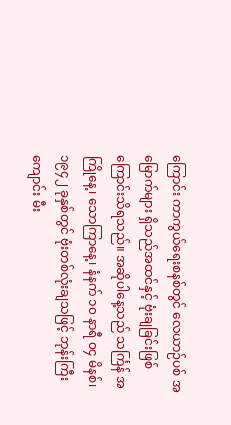ကြောင်း ကာကွယ်ရေးစနစ်တွင် လေယာဉ်ပစ် အမြောက်များ ရှိသည်အထင်နှင့် ဗုံးချခြင်းဖြစ် ကြောင်းသိရသည်။ အဆိုပါနေ့သည် သင်္ကြန် အကြိုနေ့၊ သောကြာနေ့၊ နံနက် ၁၀ နာရီ ၀၄ မိနစ်၊ ၁၉၄၂ ခုနှစ်တွင် ဗုံးတစ်လုံးချသဖြင့် ဘုန်းကြီးကျောင်း မီး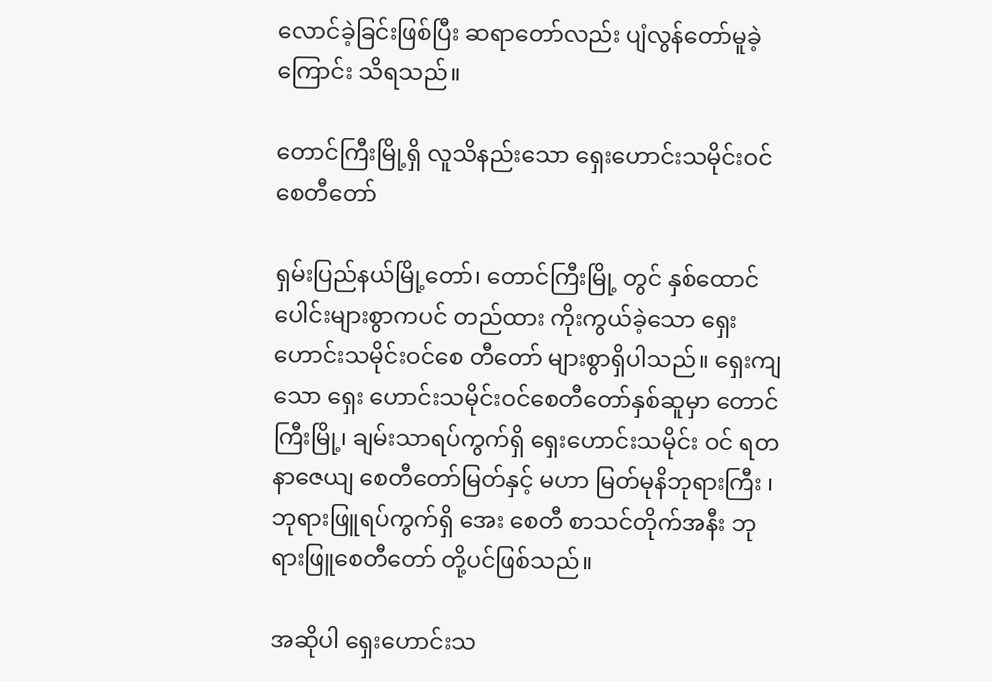လောင်ခဲ့ခြင်းဖြစ်ပြီး ဆရာတော်လည်း ပျံလွန်တော်မူခဲ့ကြောင်း သိရသည်။

တောင်ကြီးမြို့ရှိ လူသိနည်းသော ရှေးဟောင်းသမိုင်းဝင် စေတီတော်

ရှမ်းပြည်နယ်မြို့တော်၊ တောင်ကြီးမြို့ တွင် နှစ်ထောင်ပေါင်းများစွာကပင် တည်ထား ကိုးကွယ်ခဲ့သော ရှေးဟောင်းသမိုင်းဝင်စေ တီတော် များစွာရှိပါသည်။ ရှေးကျသော ရှေး ဟောင်းသမိုင်းဝင်စေတီတော်နှစ်ဆူမှာ တောင် ကြီးမြို့၊ ချမ်းသာရပ်ကွက်ရှိ ရှေးဟောင်းသမိုင်း ဝင် ရတနာဇေယျ စေတီတော်မြတ်နှင့် မဟာ မြတ်မုနိဘုရားကြီး ၊ ဘုရားဖြူရပ်ကွက်ရှိ အေး စေတီ စာသင်တိုက်အနီး ဘုရားဖြူစေတီတော် တို့ပင်ဖြစ်သည်။

အဆိုပါ ရှေးဟောင်းသ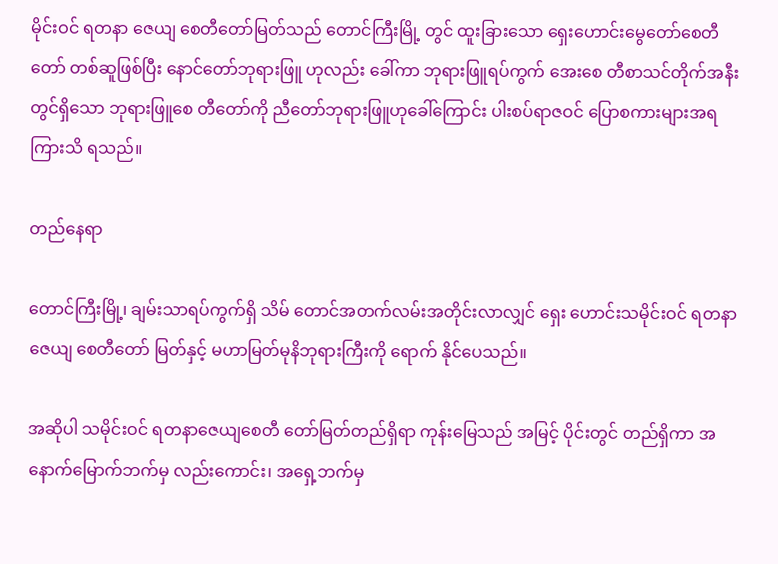မိုင်းဝင် ရတနာ ဇေယျ စေတီတော်မြတ်သည် တောင်ကြီးမြို့ တွင် ထူးခြားသော ရှေးဟောင်းမွေတော်စေတီ တော် တစ်ဆူဖြစ်ပြီး နောင်တော်ဘုရားဖြူ ဟုလည်း ခေါ်ကာ ဘုရားဖြူရပ်ကွက် အေးစေ တီစာသင်တိုက်အနီးတွင်ရှိသော ဘုရားဖြူစေ တီတော်ကို ညီတော်ဘုရားဖြူဟုခေါ်ကြောင်း ပါးစပ်ရာဇဝင် ပြောစကားများအရ ကြားသိ ရသည်။

တည်နေရာ

တောင်ကြီးမြို့၊ ချမ်းသာရပ်ကွက်ရှိ သိမ် တောင်အတက်လမ်းအတိုင်းလာလျှင် ရှေး ဟောင်းသမိုင်းဝင် ရတနာဇေယျ စေတီတော် မြတ်နှင့် မဟာမြတ်မုနိဘုရားကြီးကို ရောက် နိုင်ပေသည်။

အဆိုပါ သမိုင်းဝင် ရတနာဇေယျစေတီ တော်မြတ်တည်ရှိရာ ကုန်းမြေသည် အမြင့် ပိုင်းတွင် တည်ရှိကာ အနောက်မြောက်ဘက်မှ လည်းကောင်း၊ အရှေ့ဘက်မှ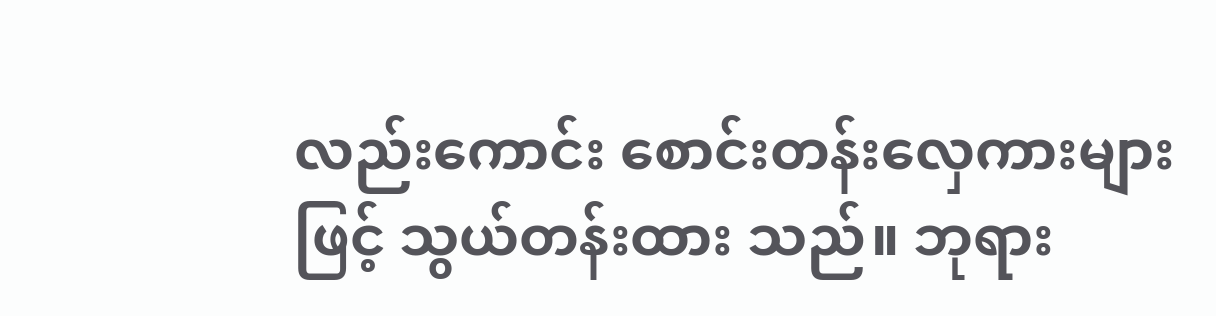လည်းကောင်း စောင်းတန်းလှေကားများဖြင့် သွယ်တန်းထား သည်။ ဘုရား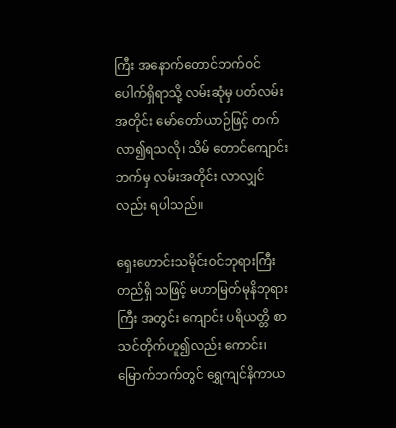ကြီး အနောက်တောင်ဘက်ဝင် ပေါက်ရှိရာသို့ လမ်းဆုံမှ ပတ်လမ်းအတိုင်း မော်တော်ယာဉ်ဖြင့် တက်လာ၍ရသလို၊ သိမ် တောင်ကျောင်းဘက်မှ လမ်းအတိုင်း လာလျှင် လည်း ရပါသည်။

ရှေးဟောင်းသမိုင်းဝင်ဘုရားကြီး တည်ရှိ သဖြင့် မဟာမြတ်မုနိဘုရားကြီး အတွင်း ကျောင်း ပရိယတ္တိ စာသင်တိုက်ဟူ၍လည်း ကောင်း၊ မြောက်ဘက်တွင် ရွှေကျင်နိကာယ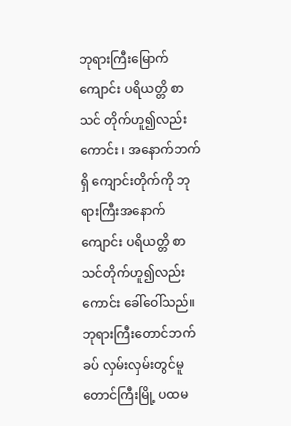ဘုရားကြီးမြောက်ကျောင်း ပရိယတ္တိ စာသင် တိုက်ဟူ၍လည်းကောင်း ၊ အနောက်ဘက်ရှိ ကျောင်းတိုက်ကို ဘုရားကြီးအနောက်ကျောင်း ပရိယတ္တိ စာသင်တိုက်ဟူ၍လည်းကောင်း ခေါ်ဝေါ်သည်။ ဘုရားကြီးတောင်ဘက် ခပ် လှမ်းလှမ်းတွင်မူ တောင်ကြီးမြို့ ပထမ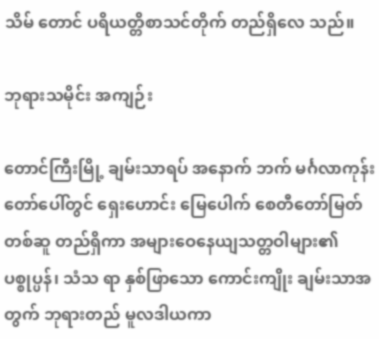သိမ် တောင် ပရိယတ္တိစာသင်တိုက် တည်ရှိလေ သည်။

ဘုရားသမိုင်း အကျဉ်း

တောင်ကြီးမြို့ ချမ်းသာရပ် အနောက် ဘက် မင်္ဂလာကုန်းတော်ပေါ်တွင် ရှေးဟောင်း မြေပေါက် စေတီတော်မြတ်တစ်ဆူ တည်ရှိကာ အများဝေနေယျသတ္တဝါများ၏ ပစ္စုပ္ပန်၊ သံသ ရာ နှစ်ဖြာသော ကောင်းကျိုး ချမ်းသာအတွက် ဘုရားတည် မူလဒါယကာ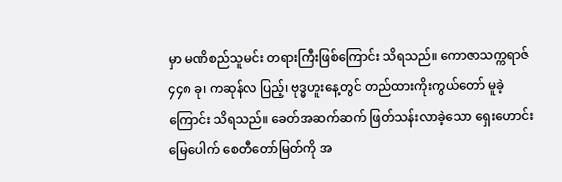မှာ မဏိစည်သူမင်း တရားကြီးဖြစ်ကြောင်း သိရသည်။ ကောဇာသက္ကရာဇ် ၄၄၈ ခု၊ ကဆုန်လ ပြည့်၊ ဗုဒ္ဓဟူးနေ့တွင် တည်ထားကိုးကွယ်တော် မူခဲ့ကြောင်း သိရသည်။ ခေတ်အဆက်ဆက် ဖြတ်သန်းလာခဲ့သော ရှေးဟောင်းမြေပေါက် စေတီတော်မြတ်ကို အ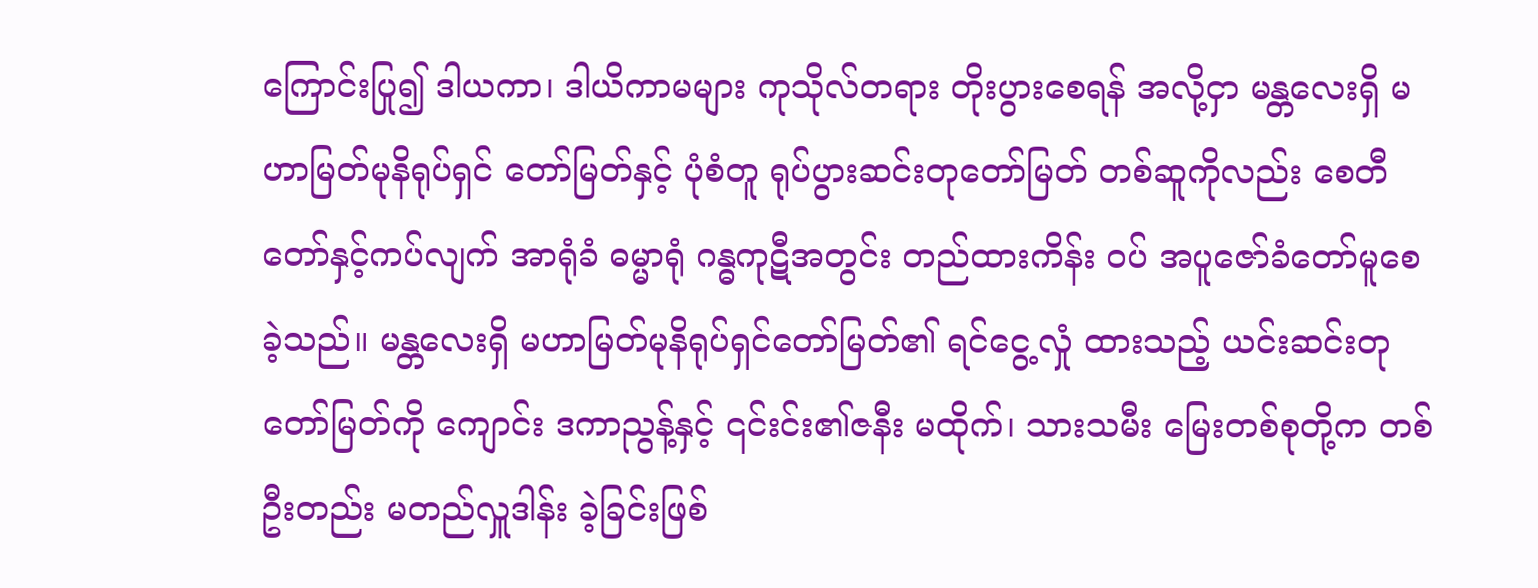ကြောင်းပြု၍ ဒါယကာ၊ ဒါယိကာမများ ကုသိုလ်တရား တိုးပွားစေရန် အလို့ငှာ မန္တလေးရှိ မဟာမြတ်မုနိရုပ်ရှင် တော်မြတ်နှင့် ပုံစံတူ ရုပ်ပွားဆင်းတုတော်မြတ် တစ်ဆူကိုလည်း စေတီတော်နှင့်ကပ်လျက် အာရုံခံ ဓမ္မာရုံ ဂန္ဓကုဋီအတွင်း တည်ထားကိန်း ဝပ် အပူဇော်ခံတော်မူစေခဲ့သည်။ မန္တလေးရှိ မဟာမြတ်မုနိရုပ်ရှင်တော်မြတ်၏ ရင်ငွေ့လှုံ ထားသည့် ယင်းဆင်းတုတော်မြတ်ကို ကျောင်း ဒကာညွန့်နှင့် ၎င်းင်း၏ဇနီး မထိုက်၊ သားသမီး မြေးတစ်စုတို့က တစ်ဦးတည်း မတည်လှူဒါန်း ခဲ့ခြင်းဖြစ်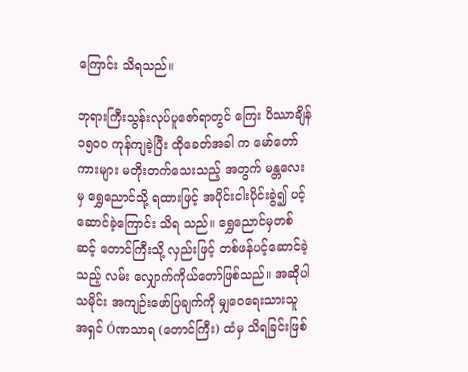ကြောင်း သိရသည်။

ဘုရားကြီးသွန်းလုပ်ပူဇော်ရာတွင် ကြေး ပိဿာချိန် ၁၅၀၀ ကုန်ကျခဲ့ပြီး ထိုခေတ်အခါ က မော်တော်ကားများ မတိုးတက်သေးသည့် အတွက် မန္တလေးမှ ရွှေညောင်သို့ ရထားဖြင့် အပိုင်းငါးပိုင်းခွဲ၍ ပင့်ဆောင်ခဲ့ကြောင်း သိရ သည်။ ရွှေညောင်မှတစ်ဆင့် တောင်ကြီးသို့ လှည်းဖြင့် တစ်ဖန်ပင့်ဆောင်ခဲ့သည့် လမ်း လျှောက်ကိုယ်တော်ဖြစ်သည်။ အဆိုပါ သမိုင်း အကျဉ်းဖော်ပြချက်ကို မျှဝေရေးသားသူ အရှင် Óဏသာရ (တောင်ကြီး) ထံမှ သိရခြင်းဖြစ်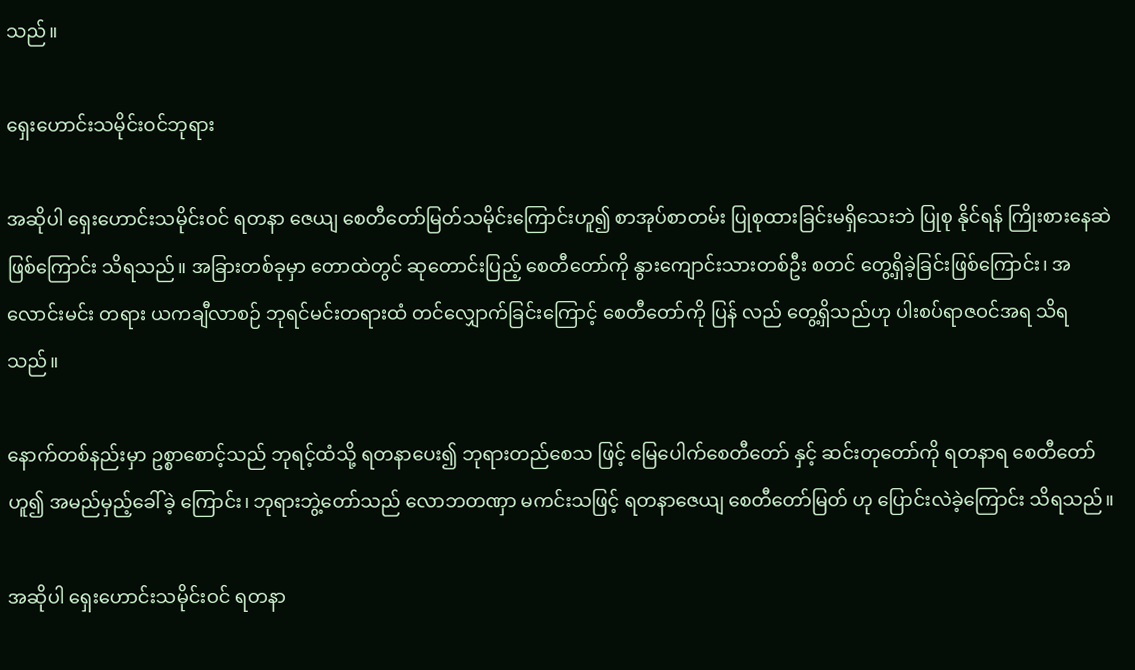သည်။

ရှေးဟောင်းသမိုင်းဝင်ဘုရား

အဆိုပါ ရှေးဟောင်းသမိုင်းဝင် ရတနာ ဇေယျ စေတီတော်မြတ်သမိုင်းကြောင်းဟူ၍ စာအုပ်စာတမ်း ပြုစုထားခြင်းမရှိသေးဘဲ ပြုစု နိုင်ရန် ကြိုးစားနေဆဲဖြစ်ကြောင်း သိရသည်။ အခြားတစ်ခုမှာ တောထဲတွင် ဆုတောင်းပြည့် စေတီတော်ကို နွားကျောင်းသားတစ်ဦး စတင် တွေ့ရှိခဲ့ခြင်းဖြစ်ကြောင်း၊ အလောင်းမင်း တရား ယကချီလာစဉ် ဘုရင်မင်းတရားထံ တင်လျှောက်ခြင်းကြောင့် စေတီတော်ကို ပြန် လည် တွေ့ရှိသည်ဟု ပါးစပ်ရာဇဝင်အရ သိရ သည်။

နောက်တစ်နည်းမှာ ဥစ္စာစောင့်သည် ဘုရင့်ထံသို့ ရတနာပေး၍ ဘုရားတည်စေသ ဖြင့် မြေပေါက်စေတီတော် နှင့် ဆင်းတုတော်ကို ရတနာရ စေတီတော်ဟူ၍ အမည်မှည့်ခေါ်ခဲ့ ကြောင်း၊ ဘုရားဘွဲ့တော်သည် လောဘတဏှာ မကင်းသဖြင့် ရတနာဇေယျ စေတီတော်မြတ် ဟု ပြောင်းလဲခဲ့ကြောင်း သိရသည်။

အဆိုပါ ရှေးဟောင်းသမိုင်းဝင် ရတနာ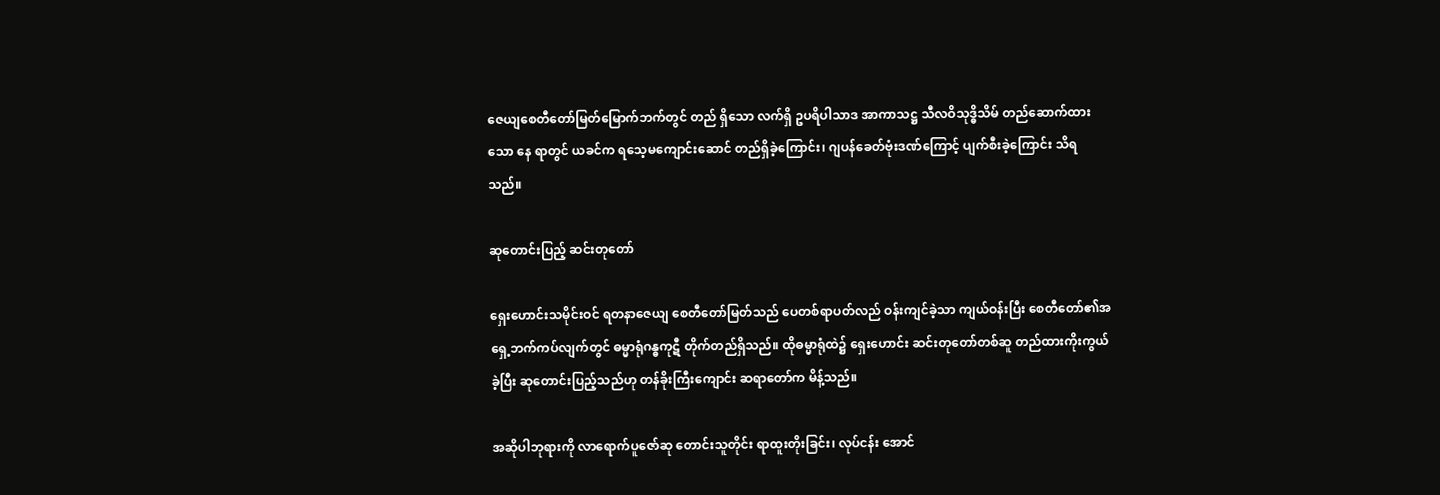ဇေယျစေတီတော်မြတ်မြောက်ဘက်တွင် တည် ရှိသော လက်ရှိ ဥပရိပါသာဒ အာကာသဋ္ဌ သီလဝိသုဒ္ဓိသိမ် တည်ဆောက်ထားသော နေ ရာတွင် ယခင်က ရသေ့မကျောင်းဆောင် တည်ရှိခဲ့ကြောင်း၊ ဂျပန်ခေတ်ဗုံးဒဏ်ကြောင့် ပျက်စီးခဲ့ကြောင်း သိရသည်။

ဆုတောင်းပြည့် ဆင်းတုတော်

ရှေးဟောင်းသမိုင်းဝင် ရတနာဇေယျ စေတီတော်မြတ်သည် ပေတစ်ရာပတ်လည် ဝန်းကျင်ခဲ့သာ ကျယ်ဝန်းပြီး စေတီတော်၏အရှေ့ဘက်ကပ်လျက်တွင် ဓမ္မာရုံဂန္ဓကုဋီ တိုက်တည်ရှိသည်။ ထိုဓမ္မာရုံထဲ၌ ရှေးဟောင်း ဆင်းတုတော်တစ်ဆူ တည်ထားကိုးကွယ်ခဲ့ပြီး ဆုတောင်းပြည့်သည်ဟု တန်ခိုးကြီးကျောင်း ဆရာတော်က မိန့်သည်။

အဆိုပါဘုရားကို လာရောက်ပူဇော်ဆု တောင်းသူတိုင်း ရာထူးတိုးခြင်း၊ လုပ်ငန်း အောင်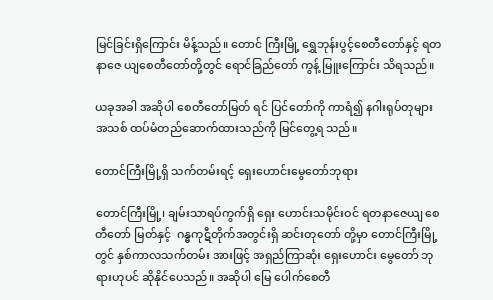မြင်ခြင်းရှိကြောင်း မိန့်သည်။ တောင် ကြီးမြို့ ရွှေဘုန်းပွင့်စေတီတော်နှင့် ရတနာဇေ ယျစေတီတော်တို့တွင် ရောင်ခြည်တော် ကွန့် မြူးကြောင်း သိရသည်။

ယခုအခါ အဆိုပါ စေတီတော်မြတ် ရင် ပြင်တော်ကို ကာရံ၍ နဂါးရုပ်တုများ အသစ် ထပ်မံတည်ဆောက်ထားသည်ကို မြင်တွေ့ရ သည်။

တောင်ကြီးမြို့ရှိ သက်တမ်းရင့် ရှေးဟောင်းမွေတော်ဘုရား

တောင်ကြီးမြို့၊ ချမ်းသာရပ်ကွက်ရှိ ရှေး ဟောင်းသမိုင်းဝင် ရတနာဇေယျ စေတီတော် မြတ်နှင့်  ဂန္ဓကုဋီတိုက်အတွင်းရှိ ဆင်းတုတော် တို့မှာ တောင်ကြီးမြို့တွင် နှစ်ကာလသက်တမ်း အားဖြင့် အရှည်ကြာဆုံး ရှေးဟောင်း မွေတော် ဘုရားဟုပင် ဆိုနိုင်ပေသည်။ အဆိုပါ မြေ ပေါက်စေတီ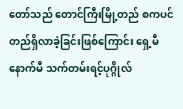တော်သည် တောင်ကြီးမြို့တည် စကပင် တည်ရှိလာခဲ့ခြင်းဖြစ်ကြောင်း ရှေ့မီ နောက်မီ သက်တမ်းရင့်ပုဂ္ဂိုလ်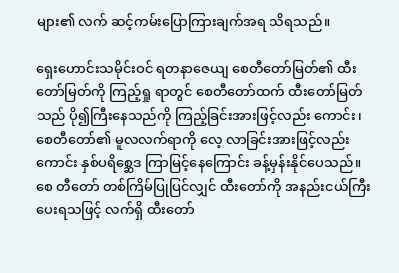များ၏ လက် ဆင့်ကမ်းပြောကြားချက်အရ သိရသည်။

ရှေးဟောင်းသမိုင်းဝင် ရတနာဇေယျ စေတီတော်မြတ်၏ ထီးတော်မြတ်ကို ကြည့်ရှု ရာတွင် စေတီတော်ထက် ထီးတော်မြတ်သည် ပို၍ကြီးနေသည်ကို ကြည့်ခြင်းအားဖြင့်လည်း ကောင်း၊ စေတီတော်၏ မူလလက်ရာကို လေ့ လာခြင်းအားဖြင့်လည်းကောင်း နှစ်ပရိစ္ဆေဒ ကြာမြင့်နေကြောင်း ခန့်မှန်းနိုင်ပေသည်။ စေ တီတော် တစ်ကြိမ်ပြုပြင်လျှင် ထီးတော်ကို အနည်းငယ်ကြီးပေးရသဖြင့် လက်ရှိ ထီးတော်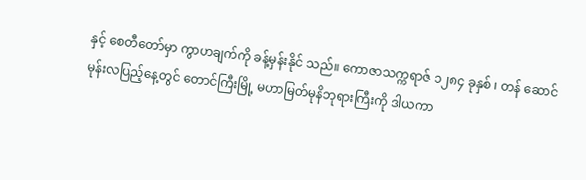နှင့် စေတီတော်မှာ ကွာဟချက်ကို ခန့်မှန်းနိုင် သည်။ ကောဇာသက္ကရာဇ် ၁၂၈၄ ခုနှစ် ၊ တန် ဆောင်မုန်းလပြည့်နေ့တွင် တောင်ကြီးမြို့ မဟာမြတ်မုနိဘုရားကြီးကို ဒါယကာ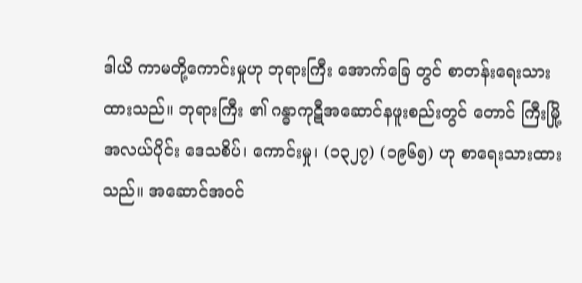ဒါယိ ကာမတို့ကောင်းမှုဟု ဘုရားကြီး အောက်ခြေ တွင် စာတန်းရေးသားထားသည်။ ဘုရားကြီး ၏ ဂန္ဓာကုဋီအဆောင်နဖူးစည်းတွင် တောင် ကြီးမြို့အလယ်ပိုင်း ဒေသစိပ်၊ ကောင်းမှု၊ (၁၃၂၇) (၁၉၆၅) ဟု စာရေးသားထားသည်။ အဆောင်အဝင်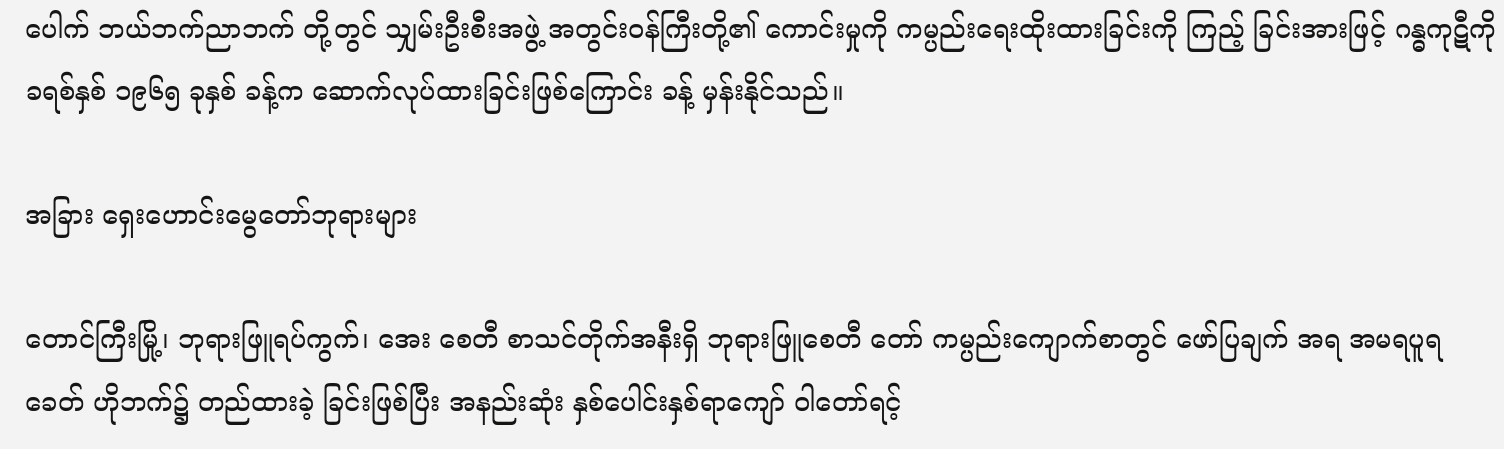ပေါက် ဘယ်ဘက်ညာဘက် တို့တွင် သျှမ်းဦးစီးအဖွဲ့ အတွင်းဝန်ကြီးတို့၏ ကောင်းမှုကို ကမ္ပည်းရေးထိုးထားခြင်းကို ကြည့် ခြင်းအားဖြင့် ဂန္ဓကုဋီကို ခရစ်နှစ် ၁၉၆၅ ခုနှစ် ခန့်က ဆောက်လုပ်ထားခြင်းဖြစ်ကြောင်း ခန့် မှန်းနိုင်သည်။

အခြား ရှေးဟောင်းမွေတော်ဘုရားများ

တောင်ကြီးမြို့၊ ဘုရားဖြူရပ်ကွက်၊ အေး စေတီ စာသင်တိုက်အနီးရှိ ဘုရားဖြူစေတီ တော် ကမ္ပည်းကျောက်စာတွင် ဖော်ပြချက် အရ အမရပူရခေတ် ဟိုဘက်၌ တည်ထားခဲ့ ခြင်းဖြစ်ပြီး အနည်းဆုံး နှစ်ပေါင်းနှစ်ရာကျော် ၀ါတော်ရင့်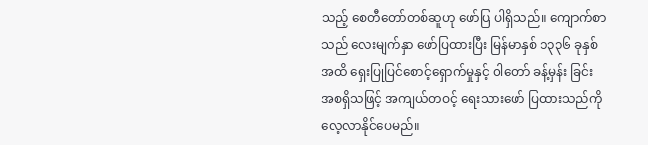သည့် စေတီတော်တစ်ဆူဟု ဖော်ပြ ပါရှိသည်။ ကျောက်စာသည် လေးမျက်နှာ ဖော်ပြထားပြီး မြန်မာနှစ် ၁၃၃၆ ခုနှစ်အထိ ရှေးပြုပြင်စောင့်ရှောက်မှုနှင့် ၀ါတော် ခန့်မှန်း ခြင်း အစရှိသဖြင့် အကျယ်တဝင့် ရေးသားဖော် ပြထားသည်ကို လေ့လာနိုင်ပေမည်။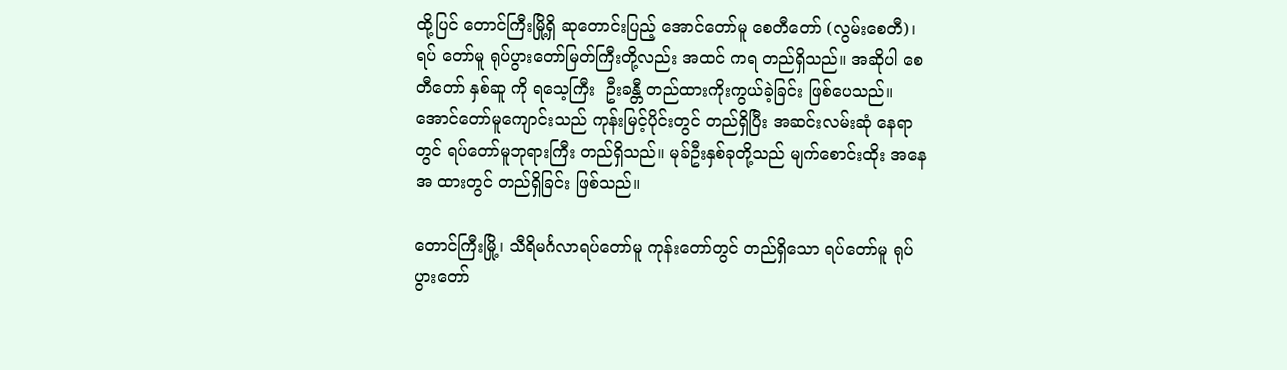ထို့ပြင် တောင်ကြီးမြို့ရှိ ဆုတောင်းပြည့် အောင်တော်မူ စေတီတော် (လွမ်းစေတီ)၊ ရပ် တော်မူ ရုပ်ပွားတော်မြတ်ကြီးတို့လည်း အထင် ကရ တည်ရှိသည်။ အဆိုပါ စေတီတော် နှစ်ဆူ ကို ရသေ့ကြီး  ဦးခန္တီ တည်ထားကိုးကွယ်ခဲ့ခြင်း ဖြစ်ပေသည်။ အောင်တော်မူကျောင်းသည် ကုန်းမြင့်ပိုင်းတွင် တည်ရှိပြီး အဆင်းလမ်းဆုံ နေရာတွင် ရပ်တော်မူဘုရားကြီး တည်ရှိသည်။ မုခ်ဦးနှစ်ခုတို့သည် မျက်စောင်းထိုး အနေအ ထားတွင် တည်ရှိခြင်း ဖြစ်သည်။

တောင်ကြီးမြို့၊ သီရိမင်္ဂလာရပ်တော်မူ ကုန်းတော်တွင် တည်ရှိသော ရပ်တော်မူ ရုပ် ပွားတော်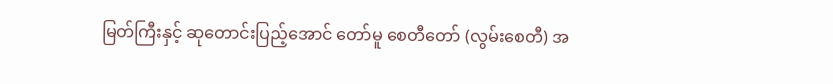မြတ်ကြီးနှင့် ဆုတောင်းပြည့်အောင် တော်မူ စေတီတော် (လွမ်းစေတီ) အ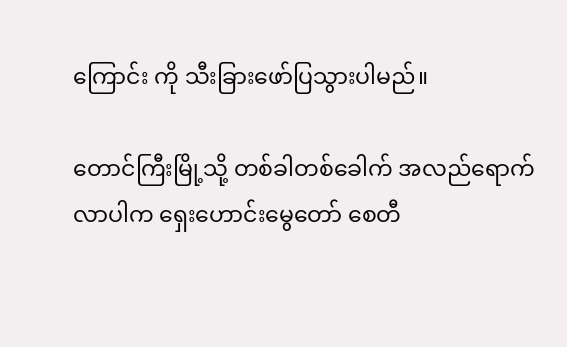ကြောင်း ကို သီးခြားဖော်ပြသွားပါမည်။

တောင်ကြီးမြို့သို့ တစ်ခါတစ်ခေါက် အလည်ရောက်လာပါက ရှေးဟောင်းမွေတော် စေတီ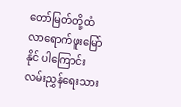တော်မြတ်တို့ထံ လာရောက်ဖူးမြော်နိုင် ပါကြောင်း လမ်းညွှန်ရေးသား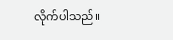လိုက်ပါသည်။